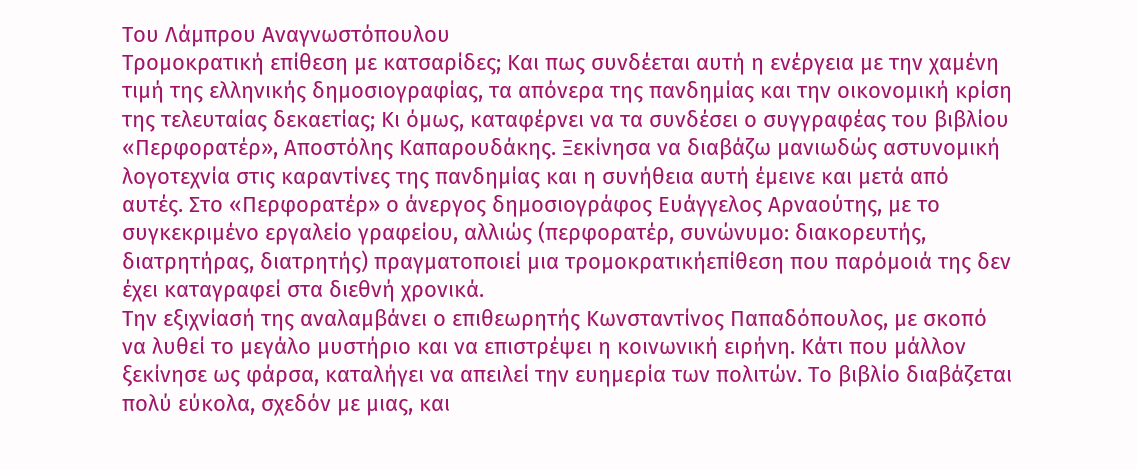Του Λάμπρου Αναγνωστόπουλου
Τρομοκρατική επίθεση με κατσαρίδες; Και πως συνδέεται αυτή η ενέργεια με την χαμένη τιμή της ελληνικής δημοσιογραφίας, τα απόνερα της πανδημίας και την οικονομική κρίση της τελευταίας δεκαετίας; Κι όμως, καταφέρνει να τα συνδέσει ο συγγραφέας του βιβλίου «Περφορατέρ», Αποστόλης Καπαρουδάκης. Ξεκίνησα να διαβάζω μανιωδώς αστυνομική λογοτεχνία στις καραντίνες της πανδημίας και η συνήθεια αυτή έμεινε και μετά από αυτές. Στο «Περφορατέρ» ο άνεργος δημοσιογράφος Ευάγγελος Αρναούτης, με το συγκεκριμένο εργαλείο γραφείου, αλλιώς (περφορατέρ, συνώνυμο: διακορευτής, διατρητήρας, διατρητής) πραγματοποιεί μια τρομοκρατικήεπίθεση που παρόμοιά της δεν έχει καταγραφεί στα διεθνή χρονικά.
Την εξιχνίασή της αναλαμβάνει ο επιθεωρητής Κωνσταντίνος Παπαδόπουλος, με σκοπό να λυθεί το μεγάλο μυστήριο και να επιστρέψει η κοινωνική ειρήνη. Κάτι που μάλλον ξεκίνησε ως φάρσα, καταλήγει να απειλεί την ευημερία των πολιτών. Το βιβλίο διαβάζεται πολύ εύκολα, σχεδόν με μιας, και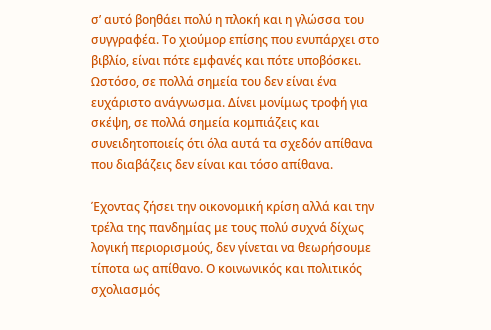σ’ αυτό βοηθάει πολύ η πλοκή και η γλώσσα του συγγραφέα. Το χιούμορ επίσης που ενυπάρχει στο βιβλίο, είναι πότε εμφανές και πότε υποβόσκει. Ωστόσο, σε πολλά σημεία του δεν είναι ένα ευχάριστο ανάγνωσμα. Δίνει μονίμως τροφή για σκέψη, σε πολλά σημεία κομπιάζεις και συνειδητοποιείς ότι όλα αυτά τα σχεδόν απίθανα που διαβάζεις δεν είναι και τόσο απίθανα.

Έχοντας ζήσει την οικονομική κρίση αλλά και την τρέλα της πανδημίας με τους πολύ συχνά δίχως λογική περιορισμούς, δεν γίνεται να θεωρήσουμε τίποτα ως απίθανο. Ο κοινωνικός και πολιτικός σχολιασμός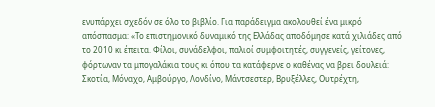ενυπάρχει σχεδόν σε όλο το βιβλίο. Για παράδειγμα ακολουθεί ένα μικρό απόσπασμα: «Το επιστημονικό δυναμικό της Ελλάδας αποδόμησε κατά χιλιάδες από το 2010 κι έπειτα. Φίλοι, συνάδελφοι, παλιοί συμφοιτητές, συγγενείς, γείτονες, φόρτωναν τα μπογαλάκια τους κι όπου τα κατάφερνε ο καθένας να βρει δουλειά: Σκοτία, Μόναχο, Αμβούργο, Λονδίνο, Μάντσεστερ, Βρυξέλλες, Ουτρέχτη,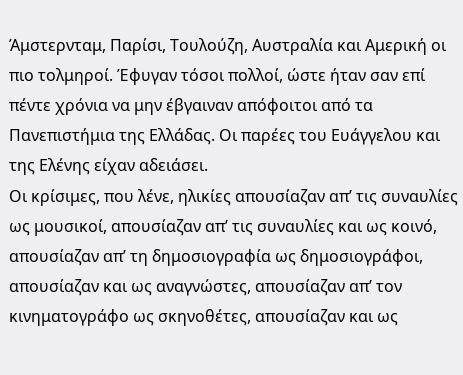Άμστερνταμ, Παρίσι, Τουλούζη, Αυστραλία και Αμερική οι πιο τολμηροί. Έφυγαν τόσοι πολλοί, ώστε ήταν σαν επί πέντε χρόνια να μην έβγαιναν απόφοιτοι από τα Πανεπιστήμια της Ελλάδας. Οι παρέες του Ευάγγελου και της Ελένης είχαν αδειάσει.
Οι κρίσιμες, που λένε, ηλικίες απουσίαζαν απ’ τις συναυλίες ως μουσικοί, απουσίαζαν απ’ τις συναυλίες και ως κοινό, απουσίαζαν απ’ τη δημοσιογραφία ως δημοσιογράφοι, απουσίαζαν και ως αναγνώστες, απουσίαζαν απ’ τον κινηματογράφο ως σκηνοθέτες, απουσίαζαν και ως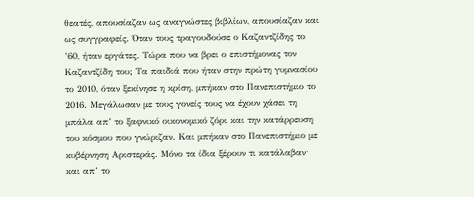θεατές, απουσίαζαν ως αναγνώστες βιβλίων, απουσίαζαν και ως συγγραφείς. Όταν τους τραγουδούσε ο Καζαντζίδης το ’60, ήταν εργάτες. Τώρα που να βρει ο επιστήμονας τον Καζαντζίδη του; Τα παιδιά που ήταν στην πρώτη γυμνασίου το 2010, όταν ξεκίνησε η κρίση, μπήκαν στο Πανεπιστήμιο το 2016. Μεγάλωσαν με τους γονείς τους να έχουν χάσει τη μπάλα απ’ το ξαφνικό οικονομικό ζόρι και την κατάρρευση του κόσμου που γνώριζαν. Και μπήκαν στο Πανεπιστήμιο με κυβέρνηση Αριστεράς. Μόνο τα ίδια ξέρουν τι κατάλαβαν∙ και απ’ το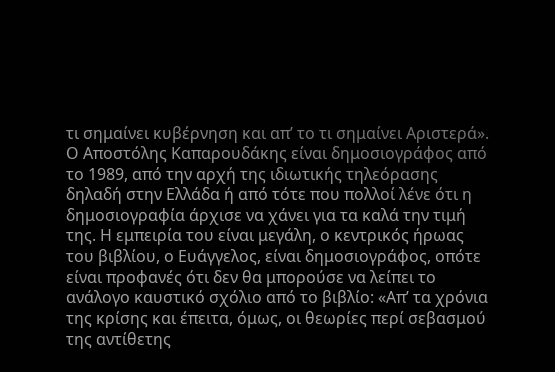τι σημαίνει κυβέρνηση και απ’ το τι σημαίνει Αριστερά».
Ο Αποστόλης Καπαρουδάκης είναι δημοσιογράφος από το 1989, από την αρχή της ιδιωτικής τηλεόρασης δηλαδή στην Ελλάδα ή από τότε που πολλοί λένε ότι η δημοσιογραφία άρχισε να χάνει για τα καλά την τιμή της. Η εμπειρία του είναι μεγάλη, ο κεντρικός ήρωας του βιβλίου, ο Ευάγγελος, είναι δημοσιογράφος, οπότε είναι προφανές ότι δεν θα μπορούσε να λείπει το ανάλογο καυστικό σχόλιο από το βιβλίο: «Απ’ τα χρόνια της κρίσης και έπειτα, όμως, οι θεωρίες περί σεβασμού της αντίθετης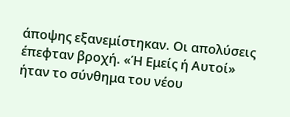άποψης εξανεμίστηκαν. Οι απολύσεις έπεφταν βροχή. «Ή Εμείς ή Αυτοί» ήταν το σύνθημα του νέου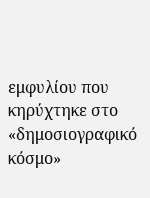εμφυλίου που κηρύχτηκε στο «δημοσιογραφικό κόσμο»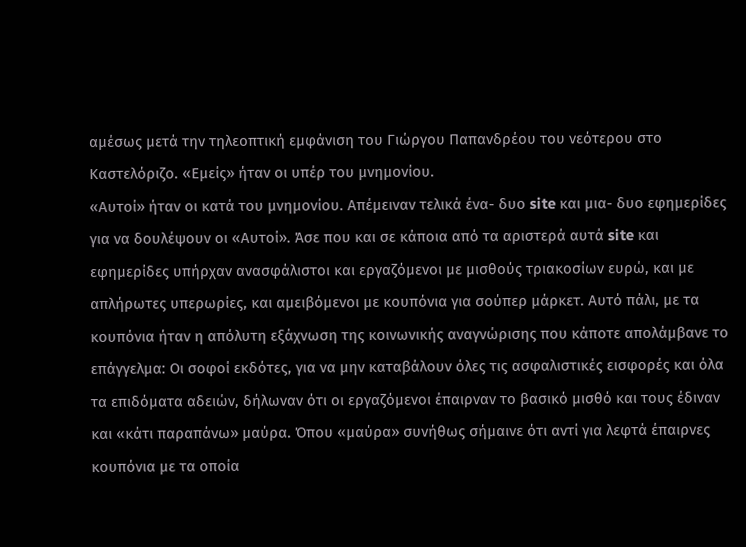αμέσως μετά την τηλεοπτική εμφάνιση του Γιώργου Παπανδρέου του νεότερου στο Καστελόριζο. «Εμείς» ήταν οι υπέρ του μνημονίου.
«Αυτοί» ήταν οι κατά του μνημονίου. Απέμειναν τελικά ένα- δυο site και μια- δυο εφημερίδες για να δουλέψουν οι «Αυτοί». Άσε που και σε κάποια από τα αριστερά αυτά site και εφημερίδες υπήρχαν ανασφάλιστοι και εργαζόμενοι με μισθούς τριακοσίων ευρώ, και με απλήρωτες υπερωρίες, και αμειβόμενοι με κουπόνια για σούπερ μάρκετ. Αυτό πάλι, με τα κουπόνια ήταν η απόλυτη εξάχνωση της κοινωνικής αναγνώρισης που κάποτε απολάμβανε το επάγγελμα: Οι σοφοί εκδότες, για να μην καταβάλουν όλες τις ασφαλιστικές εισφορές και όλα τα επιδόματα αδειών, δήλωναν ότι οι εργαζόμενοι έπαιρναν το βασικό μισθό και τους έδιναν και «κάτι παραπάνω» μαύρα. Όπου «μαύρα» συνήθως σήμαινε ότι αντί για λεφτά έπαιρνες κουπόνια με τα οποία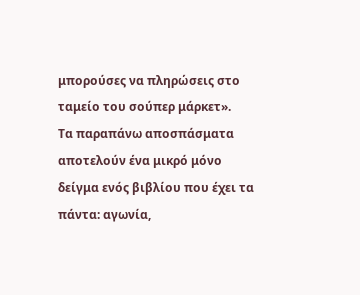μπορούσες να πληρώσεις στο ταμείο του σούπερ μάρκετ».
Τα παραπάνω αποσπάσματα αποτελούν ένα μικρό μόνο δείγμα ενός βιβλίου που έχει τα πάντα: αγωνία,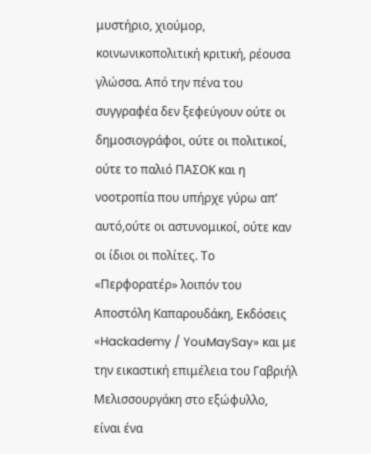μυστήριο, χιούμορ, κοινωνικοπολιτική κριτική, ρέουσα γλώσσα. Από την πένα του συγγραφέα δεν ξεφεύγουν ούτε οι δημοσιογράφοι, ούτε οι πολιτικοί, ούτε το παλιό ΠΑΣΟΚ και η νοοτροπία που υπήρχε γύρω απ’ αυτό,ούτε οι αστυνομικοί, ούτε καν οι ίδιοι οι πολίτες. Το «Περφορατέρ» λοιπόν του Αποστόλη Καπαρουδάκη, Εκδόσεις «Hackademy / YouMaySay» και με την εικαστική επιμέλεια του Γαβριήλ Μελισσουργάκη στο εξώφυλλο, είναι ένα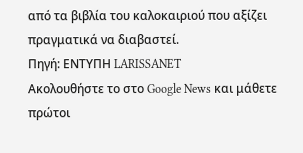από τα βιβλία του καλοκαιριού που αξίζει πραγματικά να διαβαστεί.
Πηγή: ΕΝΤΥΠΗ LARISSANET
Ακολουθήστε το στο Google News και μάθετε πρώτοι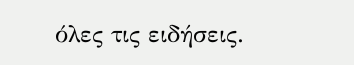όλες τις ειδήσεις.